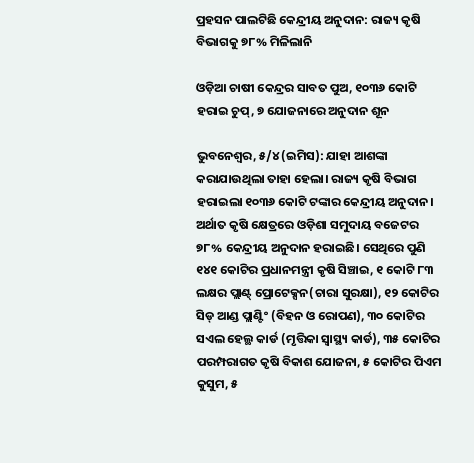ପ୍ରହସନ ପାଲଟିଛି କେନ୍ଦ୍ରୀୟ ଅନୁଦାନ: ରାଜ୍ୟ କୃଷି ବିଭାଗକୁ ୭୮% ମିଳିଲାନି

ଓଡ଼ିଆ ଚାଷୀ କେନ୍ଦ୍ରର ସାବତ ପୁଅ, ୧୦୩୬ କୋଟି ହରାଇ ଚୁପ୍‌, ୭ ଯୋଜନାରେ ଅନୁଦାନ ଶୂନ

ଭୁବନେଶ୍ବର, ୫/୪ (ଇମିସ): ଯାହା ଆଶଙ୍କା କରାଯାଉଥିଲା ତାହା ହେଲା। ରାଜ୍ୟ କୃଷି ବିଭାଗ ହରାଇଲା ୧୦୩୬ କୋଟି ଟଙ୍କାର କେନ୍ଦ୍ରୀୟ ଅନୁଦାନ। ଅର୍ଥାତ କୃଷି କ୍ଷେତ୍ରରେ ଓଡ଼ିଶା ସମୁଦାୟ ବଜେଟର ୭୮% କେନ୍ଦ୍ରୀୟ ଅନୁଦାନ ହରାଇଛି। ସେଥିରେ ପୁଣି ୧୪୧ କୋଟିର ପ୍ରଧାନମନ୍ତ୍ରୀ କୃଷି ସିଞ୍ଚାଇ, ୧ କୋଟି ୮୩ ଲକ୍ଷର ପ୍ଲାଣ୍ଟ୍ ପ୍ରୋଟେକ୍ସନ(ଚାରା ସୁରକ୍ଷା), ୧୨ କୋଟିର ସିଡ୍ ଆଣ୍ଡ ପ୍ଲାଣ୍ଟିଂ (ବିହନ ଓ ରୋପଣ), ୩୦ କୋଟିର ସଏଲ ହେଲ୍ଥ କାର୍ଡ (ମୃତ୍ତିକା ସ୍ବାସ୍ଥ୍ୟ କାର୍ଡ), ୩୫ କୋଟିର ପରମ୍ପରାଗତ କୃଷି ବିକାଶ ଯୋଜନା, ୫ କୋଟିର ପିଏମ କୁସୁମ, ୫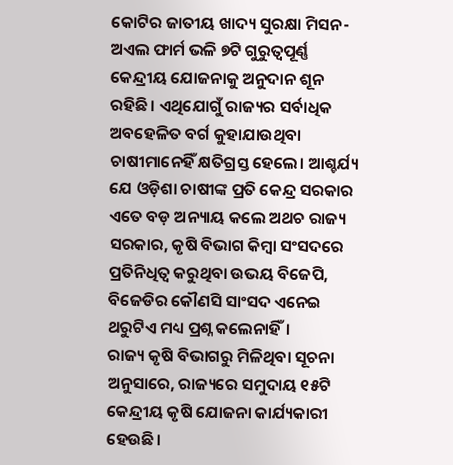କୋଟିର ଜାତୀୟ ଖାଦ୍ୟ ସୁରକ୍ଷା ମିସନ-ଅଏଲ ଫାର୍ମ ଭଳି ୭ଟି ଗୁରୁତ୍ବପୂର୍ଣ୍ଣ କେନ୍ଦ୍ରୀୟ ଯୋଜନାକୁ ଅନୁଦାନ ଶୂନ ରହିଛି। ଏଥିଯୋଗୁଁ ରାଜ୍ୟର ସର୍ବାଧିକ ଅବହେଳିତ ବର୍ଗ କୁହାଯାଉଥିବା ଚାଷୀମାନେହିଁ କ୍ଷତିଗ୍ରସ୍ତ ହେଲେ। ଆଶ୍ଚର୍ଯ୍ୟ ଯେ ଓଡ଼ିଶା ଚାଷୀଙ୍କ ପ୍ରତି କେନ୍ଦ୍ର ସରକାର ଏତେ ବଡ଼ ଅନ୍ୟାୟ କଲେ ଅଥଚ ରାଜ୍ୟ ସରକାର, କୃଷି ବିଭାଗ କିମ୍ବା ସଂସଦରେ ପ୍ରତିନିଧିତ୍ବ କରୁଥିବା ଉଭୟ ବିଜେପି, ବିଜେଡିର କୌଣସି ସାଂସଦ ଏନେଇ ଥରୁଟିଏ ମଧ୍ୟ ପ୍ରଶ୍ନ କଲେନାହିଁ।
ରାଜ୍ୟ କୃଷି ବିଭାଗରୁ ମିଳିଥିବା ସୂଚନା ଅନୁସାରେ, ରାଜ୍ୟରେ ସମୁଦାୟ ୧୫ଟି କେନ୍ଦ୍ରୀୟ କୃଷି ଯୋଜନା କାର୍ଯ୍ୟକାରୀ ହେଉଛି।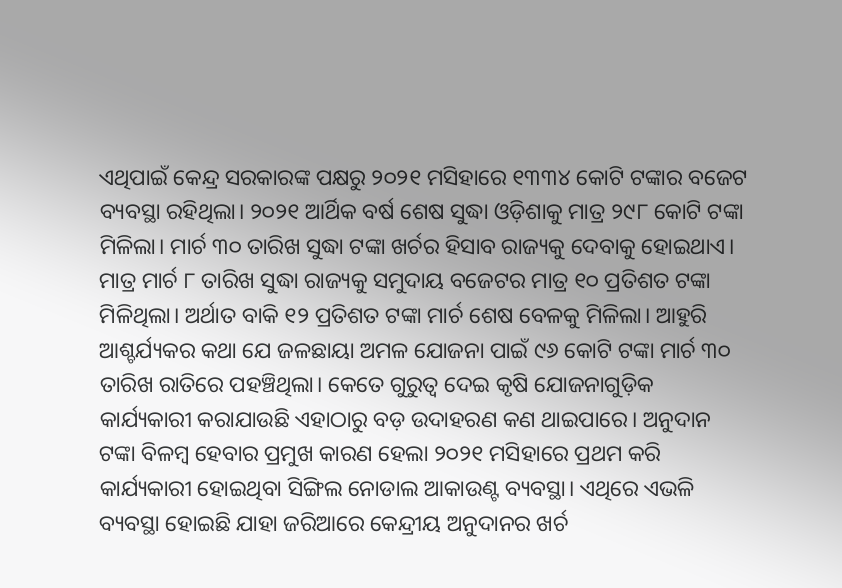ଏଥିପାଇଁ କେନ୍ଦ୍ର ସରକାରଙ୍କ ପକ୍ଷରୁ ୨୦୨୧ ମସିହାରେ ୧୩୩୪ କୋଟି ଟଙ୍କାର ବଜେଟ ବ୍ୟବସ୍ଥା ରହିଥିଲା। ୨୦୨୧ ଆର୍ଥିକ ବର୍ଷ ଶେଷ ସୁଦ୍ଧା ଓଡ଼ିଶାକୁ ମାତ୍ର ୨୯୮ କୋଟି ଟଙ୍କା ମିଳିଲା। ମାର୍ଚ ୩୦ ତାରିଖ ସୁଦ୍ଧା ଟଙ୍କା ଖର୍ଚର ହିସାବ ରାଜ୍ୟକୁ ଦେବାକୁ ହୋଇଥାଏ। ମାତ୍ର ମାର୍ଚ ୮ ତାରିଖ ସୁଦ୍ଧା ରାଜ୍ୟକୁ ସମୁଦାୟ ବଜେଟର ମାତ୍ର ୧୦ ପ୍ରତିଶତ ଟଙ୍କା ମିଳିଥିଲା। ଅର୍ଥାତ ବାକି ୧୨ ପ୍ରତିଶତ ଟଙ୍କା ମାର୍ଚ ଶେଷ ବେଳକୁ ମିଳିଲା। ଆହୁରି ଆଶ୍ଚର୍ଯ୍ୟକର କଥା ଯେ ଜଳଛାୟା ଅମଳ ଯୋଜନା ପାଇଁ ୯୬ କୋଟି ଟଙ୍କା ମାର୍ଚ ୩୦ ତାରିଖ ରାତିରେ ପହଞ୍ଚିଥିଲା। କେତେ ଗୁରୁତ୍ବ ଦେଇ କୃଷି ଯୋଜନାଗୁଡ଼ିକ କାର୍ଯ୍ୟକାରୀ କରାଯାଉଛି ଏହାଠାରୁ ବଡ଼ ଉଦାହରଣ କଣ ଥାଇପାରେ। ଅନୁଦାନ ଟଙ୍କା ବିଳମ୍ବ ହେବାର ପ୍ରମୁଖ କାରଣ ହେଲା ୨୦୨୧ ମସିହାରେ ପ୍ରଥମ କରି କାର୍ଯ୍ୟକାରୀ ହୋଇଥିବା ସିଙ୍ଗିଲ ନୋଡାଲ ଆକାଉଣ୍ଟ ବ୍ୟବସ୍ଥା। ଏଥିରେ ଏଭଳି ବ୍ୟବସ୍ଥା ହୋଇଛି ଯାହା ଜରିଆରେ କେନ୍ଦ୍ରୀୟ ଅନୁଦାନର ଖର୍ଚ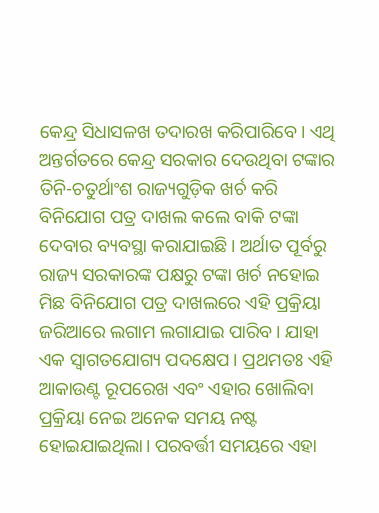କେନ୍ଦ୍ର ସିଧାସଳଖ ତଦାରଖ କରିପାରିବେ। ଏଥି ଅନ୍ତର୍ଗତରେ କେନ୍ଦ୍ର ସରକାର ଦେଉଥିବା ଟଙ୍କାର ତିନି-ଚତୁର୍ଥାଂଶ ରାଜ୍ୟଗୁଡ଼ିକ ଖର୍ଚ କରି ବିନିଯୋଗ ପତ୍ର ଦାଖଲ କଲେ ବାକି ଟଙ୍କା ଦେବାର ବ୍ୟବସ୍ଥା କରାଯାଇଛି। ଅର୍ଥାତ ପୂର୍ବରୁ ରାଜ୍ୟ ସରକାରଙ୍କ ପକ୍ଷରୁ ଟଙ୍କା ଖର୍ଚ ନହୋଇ ମିଛ ବିନିଯୋଗ ପତ୍ର ଦାଖଲରେ ଏହି ପ୍ରକ୍ରିୟା ଜରିଆରେ ଲଗାମ ଲଗାଯାଇ ପାରିବ। ଯାହା ଏକ ସ୍ବାଗତଯୋଗ୍ୟ ପଦକ୍ଷେପ। ପ୍ରଥମତଃ ଏହି ଆକାଉଣ୍ଟ ରୂପରେଖ ଏବଂ ଏହାର ଖୋଲିବା ପ୍ରକ୍ରିୟା ନେଇ ଅନେକ ସମୟ ନଷ୍ଟ ହୋଇଯାଇଥିଲା। ପରବର୍ତ୍ତୀ ସମୟରେ ଏହା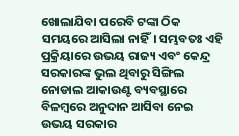ଖୋଲାଯିବା ପରେବି ଟଙ୍କା ଠିକ ସମୟରେ ଆସିଲା ନାହିଁ। ସମ୍ଭବତଃ ଏହି ପ୍ରକ୍ରିୟାରେ ଉଭୟ ରାଜ୍ୟ ଏବଂ କେନ୍ଦ୍ର ସରକାରଙ୍କ ଭୁଲ ଥିବାରୁ ସିଙ୍ଗିଲ ନୋଡାଲ ଆକାଉଣ୍ଟ ବ୍ୟବସ୍ଥାରେ ବିଳମ୍ବରେ ଅନୁଦାନ ଆସିବା ନେଇ ଉଭୟ ସରକାର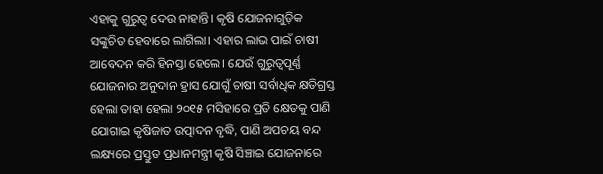ଏହାକୁ ଗୁରୁତ୍ବ ଦେଉ ନାହାନ୍ତି। କୃଷି ଯୋଜନାଗୁଡ଼ିକ ସଙ୍କୁଚିତ ହେବାରେ ଲାଗିଲା। ଏହାର ଲାଭ ପାଇଁ ଚାଷୀ ଆବେଦନ କରି ହିନସ୍ତା ହେଲେ। ଯେଉଁ ଗୁରୁତ୍ବପୂର୍ଣ୍ଣ ଯୋଜନାର ଅନୁଦାନ ହ୍ରାସ ଯୋଗୁଁ ଚାଷୀ ସର୍ବାଧିକ କ୍ଷତିଗ୍ରସ୍ତ ହେଲା ତାହା ହେଲା ୨୦୧୫ ମସିହାରେ ପ୍ରତି କ୍ଷେତକୁ ପାଣି ଯୋଗାଇ କୃଷିଜାତ ଉତ୍ପାଦନ ବୃଦ୍ଧି, ପାଣି ଅପଚୟ ବନ୍ଦ ଲକ୍ଷ୍ୟରେ ପ୍ରସ୍ତୁତ ପ୍ରଧାନମନ୍ତ୍ରୀ କୃଷି ସିଞ୍ଚାଇ ଯୋଜନାରେ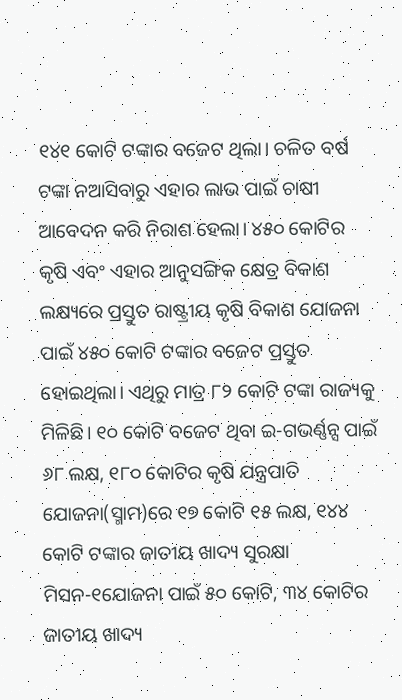୧୪୧ କୋଟି ଟଙ୍କାର ବଜେଟ ଥିଲା। ଚଳିତ ବର୍ଷ ଟଙ୍କା ନଆସିବାରୁ ଏହାର ଲାଭ ପାଇଁ ଚାଷୀ ଆବେଦନ କରି ନିରାଶ ହେଲା। ୪୫୦ କୋଟିର କୃଷି ଏବଂ ଏହାର ଆନୁସଙ୍ଗିକ କ୍ଷେତ୍ର ବିକାଶ ଲକ୍ଷ୍ୟରେ ପ୍ରସ୍ତୁତ ରାଷ୍ଟ୍ରୀୟ କୃଷି ବିକାଶ ଯୋଜନା ପାଇଁ ୪୫୦ କୋଟି ଟଙ୍କାର ବଜେଟ ପ୍ରସ୍ତୁତ ହୋଇଥିଲା। ଏଥିରୁ ମାତ୍ର ୮୨ କୋଟି ଟଙ୍କା ରାଜ୍ୟକୁ ମିଳିଛି। ୧୦ କୋଟି ବଜେଟ ଥିବା ଇ-ଗଭର୍ଣ୍ଣନ୍ସ ପାଇଁ ୬୮ ଲକ୍ଷ, ୧୮୦ କୋଟିର କୃଷି ଯନ୍ତ୍ରପାତି ଯୋଜନା(ସ୍ମାମ)ରେ ୧୭ କୋଟି ୧୫ ଲକ୍ଷ, ୧୪୪ କୋଟି ଟଙ୍କାର ଜାତୀୟ ଖାଦ୍ୟ ସୁରକ୍ଷା ମିସନ-୧ଯୋଜନା ପାଇଁ ୫୦ କୋଟି, ୩୪ କୋଟିର ଜାତୀୟ ଖାଦ୍ୟ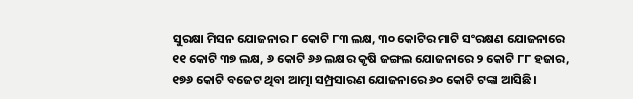ସୁରକ୍ଷା ମିସନ ଯୋଜନାର ୮ କୋଟି ୮୩ ଲକ୍ଷ, ୩୦ କୋଟିର ମାଟି ସଂରକ୍ଷଣ ଯୋଜନାରେ ୧୧ କୋଟି ୩୭ ଲକ୍ଷ, ୬ କୋଟି ୬୬ ଲକ୍ଷର କୃଷି ଜଙ୍ଗଲ ଯୋଜନାରେ ୨ କୋଟି ୮୮ ହଜାର, ୧୭୬ କୋଟି ବଜେଟ ଥିବା ଆତ୍ମା ସମ୍ପ୍ରସାରଣ ଯୋଜନାରେ ୬୦ କୋଟି ଟଙ୍କା ଆସିଛି।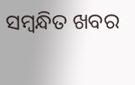ସମ୍ବନ୍ଧିତ ଖବର